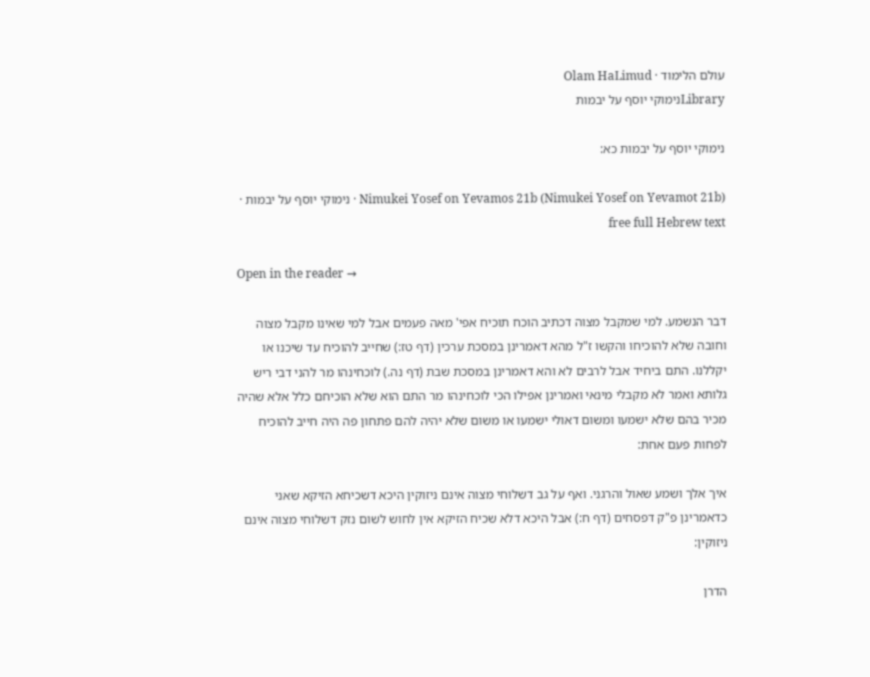עולם הלימוד · Olam HaLimud
Libraryנימוקי יוסף על יבמות

נימוקי יוסף על יבמות כא:

Nimukei Yosef on Yevamos 21b (Nimukei Yosef on Yevamot 21b) · נימוקי יוסף על יבמות · free full Hebrew text

Open in the reader →

דבר הנשמע. למי שמקבל מצוה דכתיב הוכח תוכיח אפי' מאה פעמים אבל למי שאינו מקבל מצוה וחובה שלא להוכיחו והקשו ז"ל מהא דאמרינן במסכת ערכין (דף טז:) שחייב להוכיח עד שיכנו או יקללנו. התם ביחיד אבל לרבים לא והא דאמרינן במסכת שבת (דף נה.) לוכחינהו מר להני דבי ריש גלותא ואמר לא מקבלי מינאי ואמרינן אפילו הכי לוכחינהו מר התם הוא שלא הוכיחם כלל אלא שהיה מכיר בהם שלא ישמעו ומשום דאולי ישמעו או משום שלא יהיה להם פתחון פה היה חייב להוכיח לפחות פעם אחת:

איך אלך ושמע שאול והרגני. ואף על גב דשלוחי מצוה אינם ניזוקין היכא דשכיחא הזיקא שאני כדאמרינן פ"ק דפסחים (דף ח:) אבל היכא דלא שכיח הזיקא אין לחוש לשום נזק דשלוחי מצוה אינם ניזוקין:

הדרן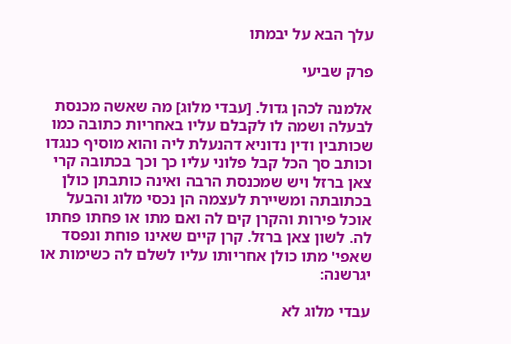עלך הבא על יבמתו

פרק שביעי

אלמנה לכהן גדול. [עבדי מלוג] מה שאשה מכנסת לבעלה ושמה לו לקבלם עליו באחריות כתובה כמו שכותבין ודין נדוניא דהנעלת ליה והוא מוסיף כנגדו וכותב סך הכל קבל פלוני עליו כך וכך בכתובה קרי צאן ברזל ויש שמכנסת הרבה ואינה כותבתן כולן בכתובתה ומשיירת לעצמה הן נכסי מלוג והבעל אוכל פירות והקרן קים לה ואם מתו או פחתו פחתו לה. לשון צאן ברזל. קרן קיים שאינו פוחת ונפסד שאפי' מתו כולן אחריותו עליו לשלם לה כשימות או יגרשנה:

עבדי מלוג לא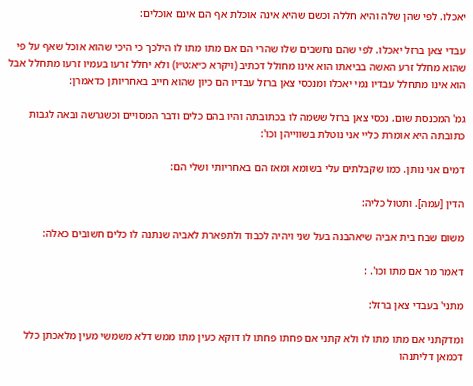יאכלו. לפי שהן שלה והיא חללה וכשם שהיא אינה אוכלת אף הם אינם אוכלים:

עבדי צאן ברזל יאכלו. לפי שהם נחשבים שלו שהרי הם אם מתו מתו לו הילכך כי היכי שהוא אוכל שאף על פי שהוא מחלל זרע האשה בביאתו הוא אינו מחולל דכתיב (ויקרא כ״א:ט״ו) ולא יחלל זרעו בעמיו זרעו מתחלל אבל הוא אינו מתחלל עבדיו נמי יאכלו ומנכסי צאן ברזל עבדיו הם כיון שהוא חייב באחריותן כדאמרן:

גמ' המכנסת שום. נכסי צאן ברזל ששמה לו בכתובתה והיו בהם כלים ודבר המסויים וכשגרשה ובאה לגבות כתובתה היא אומרת כליי אני נוטלת בשווייהן וכו':

דמים אני נותן. כמו שקבלתים עלי בשומא ומאז הם באחריותי ושלי הם:

הדין [עמה]. ותטול כליה:

משום שבח בית אביה שיאהבנה בעל שני ויהיה לכבוד ולתפארת לאביה שנתנה לו כלים חשובים כאלה:

דאמר מר אם מתו וכו'. :

מתני' בעבדי צאן ברזל:

ומדקתני אם מתו מתו לו ולא קתני אם פחתו פחתו לו דוקא כעין מתו ממש דלא משמשי מעין מלאכתן כלל דכמאן דליתנהו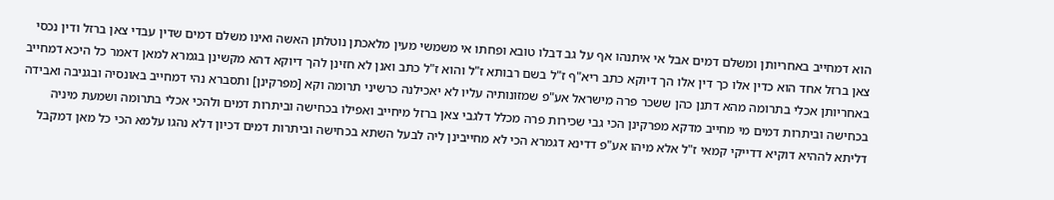הוא דמחייב באחריותן ומשלם דמים אבל אי איתנהו אף על גב דבלו טובא ופחתו אי משמשי מעין מלאכתן נוטלתן האשה ואינו משלם דמים שדין עבדי צאן ברזל ודין נכסי צאן ברזל אחד הוא כדין אלו כך דין אלו הך דיוקא כתב ריא"ף ז"ל בשם רבותא ז"ל והוא ז"ל כתב ואנן לא חזינן להך דיוקא דהא מקשינן בגמרא למאן דאמר כל היכא דמחייב באחריותן אכלי בתרומה מהא דתנן כהן ששכר פרה מישראל אע"פ שמזונותיה עליו לא יאכילנה כרשיני תרומה וקא [מפרקינן] ותסברא נהי דמחייב באונסיה ובגניבה ואבידה בכחישה וביתרות דמים מי מחייב מדקא מפרקינן הכי גבי שכירות פרה מכלל דלגבי צאן ברזל מיחייב ואפילו בכחישה וביתרות דמים ולהכי אכלי בתרומה ושמעת מיניה דליתא לההיא דוקיא דדייקי קמאי ז"ל אלא מיהו אע"פ דדינא דגמרא הכי לא מחייבינן ליה לבעל השתא בכחישה וביתרות דמים דכיון דלא נהגו עלמא הכי כל מאן דמקבל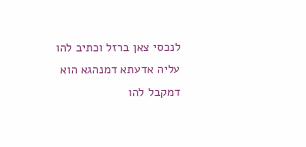לנכסי צאן ברזל וכתיב להו עליה אדעתא דמנהגא הוא דמקבל להו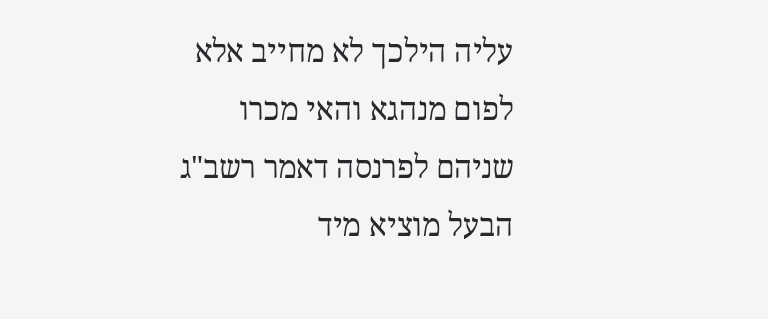עליה הילכך לא מחייב אלא לפום מנהגא והאי מכרו שניהם לפרנסה דאמר רשב"ג הבעל מוציא מיד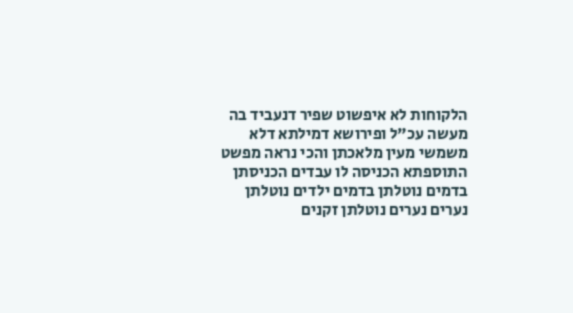הלקוחות לא איפשוט שפיר דנעביד בה מעשה עכ"ל ופירושא דמילתא דלא משמשי מעין מלאכתן והכי נראה מפשט התוספתא הכניסה לו עבדים הכניסתן בדמים נוטלתן בדמים ילדים נוטלתן נערים נערים נוטלתן זקנים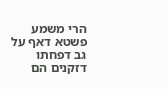הרי משמע פשטא דאף על גב דפחתו דזקנים הם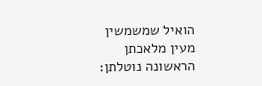הואיל שמשמשין מעין מלאכתן הראשונה נוטלתן: